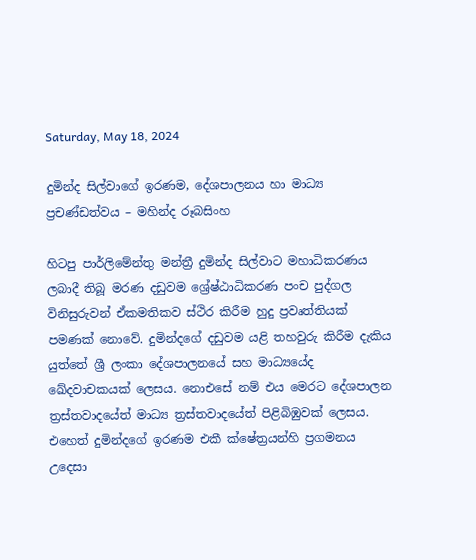Saturday, May 18, 2024

දුමින්ද සිල්වාගේ ඉරණම, දේශපාලනය හා මාධ්‍ය ප්‍රචණ්ඩත්වය – මහින්ද රූබසිංහ

හිටපු පාර්ලිමේන්තු මන්ත්‍රී දුමින්ද සිල්වාට මහාධිකරණය ලබාදී තිබූ මරණ දඩුවම ශ්‍රේෂ්ඨාධිකරණ පංච පුද්ගල විනිසුරුවන් ඒකමතිකව ස්ථිර කිරීම හුදු ප්‍රවෘත්තියක් පමණක් නොවේ. දුමින්දගේ දඩුවම යළි තහවුරු කිරීම දැකිය යුත්තේ ශ්‍රී ලංකා දේශපාලනයේ සහ මාධ්‍යයේද ඛේදවාචකයක් ලෙසය. නොඑසේ නම් එය මෙරට දේශපාලන ත්‍රස්තවාදයේත් මාධ්‍ය ත්‍රස්තවාදයේත් පිළිබිඹුවක් ලෙසය. එහෙත් දුමින්දගේ ඉරණම එකී ක්ෂේත්‍රයන්හි ප්‍රගමනය උදෙසා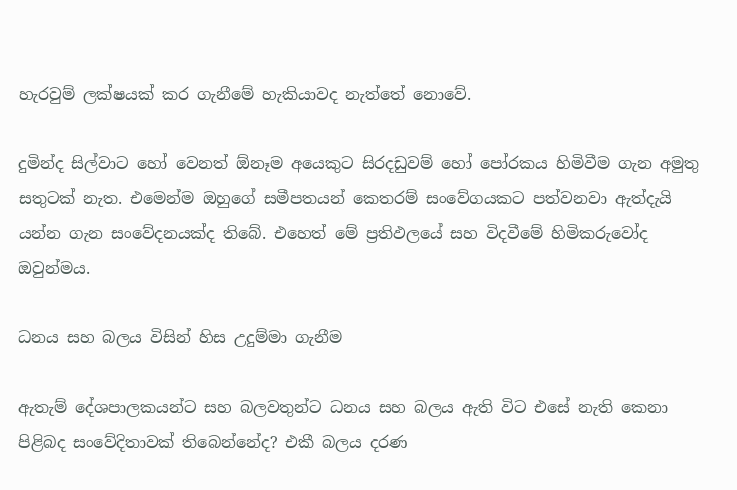හැරවුම් ලක්ෂයක් කර ගැනීමේ හැකියාවද නැත්තේ නොවේ.

දුමින්ද සිල්වාට හෝ වෙනත් ඕනෑම අයෙකුට සිරදඩුවම් හෝ පෝරකය හිමිවීම ගැන අමුතු සතුටක් නැත. එමෙන්ම ඔහුගේ සමීපතයන් කෙතරම් සංවේගයකට පත්වනවා ඇත්දැයි යන්න ගැන සංවේදනයක්ද තිබේ. එහෙත් මේ ප්‍රතිඵලයේ සහ විදවීමේ හිමිකරුවෝද ඔවුන්මය.

ධනය සහ බලය විසින් හිස උදුම්මා ගැනීම

ඇතැම් දේශපාලකයන්ට සහ බලවතුන්ට ධනය සහ බලය ඇති විට එසේ නැති කෙනා පිළිබද සංවේදිතාවක් තිබෙන්නේද? එකී බලය දරණ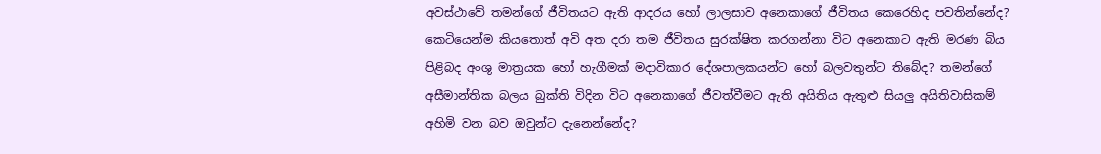අවස්ථාවේ තමන්ගේ ජීවිතයට ඇති ආදරය හෝ ලාලසාව අනෙකාගේ ජීවිතය කෙරෙහිද පවතින්නේද? කෙටියෙන්ම කියතොත් අවි අත දරා තම ජීවිතය සුරක්ෂිත කරගන්නා විට අනෙකාට ඇති මරණ බිය පිළිබද අංශු මාත්‍රයක හෝ හැගීමක් මදාවිකාර දේශපාලකයන්ට හෝ බලවතුන්ට තිබේද? තමන්ගේ අසීමාන්තික බලය බුක්ති විදින විට අනෙකාගේ ජීවත්වීමට ඇති අයිතිය ඇතුළු සියලු අයිතිවාසිකම් අහිමි වන බව ඔවුන්ට දැනෙන්නේද?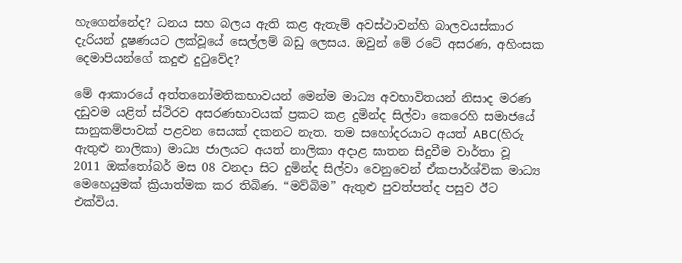හැගෙන්නේද? ධනය සහ බලය ඇති කළ ඇතැම් අවස්ථාවන්හි බාලවයස්කාර දැරියන් දූෂණයට ලක්වූයේ සෙල්ලම් බඩු ලෙසය. ඔවුන් මේ රටේ අසරණ, අහිංසක දෙමාපියන්ගේ කදුළු දුටුවේද?

මේ ආකාරයේ අත්තනෝමතිකභාවයන් මෙන්ම මාධ්‍ය අවභාවිතයන් නිසාද මරණ දඩුවම යළිත් ස්ථිරව අසරණභාවයක් ප්‍රකට කළ දුමින්ද සිල්වා කෙරෙහි සමාජයේ සානුකම්පාවක් පළවන සෙයක් දකනට නැත. තම සහෝදරයාට අයත් ABC(හිරු ඇතුළු නාලිකා) මාධ්‍ය ජාලයට අයත් නාලිකා අදාළ ඝාතන සිදුවීම වාර්තා වූ 2011 ඔක්තෝබර් මස 08 වනදා සිට දුමින්ද සිල්වා වෙනුවෙන් ඒකපාර්ශ්වික මාධ්‍ය මෙහෙයුමක් ක්‍රියාත්මක කර තිබිණ. “මව්බිම” ඇතුළු පුවත්පත්ද පසුව ඊට එක්විය.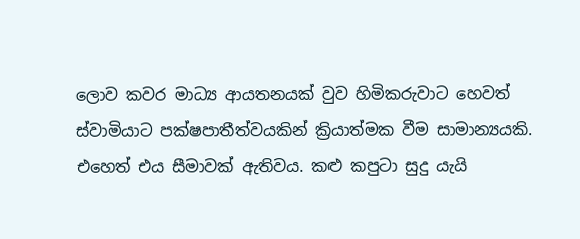ලොව කවර මාධ්‍ය ආයතනයක් වුව හිමිකරුවාට හෙවත් ස්වාමියාට පක්ෂපාතීත්වයකින් ක්‍රියාත්මක වීම සාමාන්‍යයකි. එහෙත් එය සීමාවක් ඇතිවය. කළු කපුටා සුදු යැයි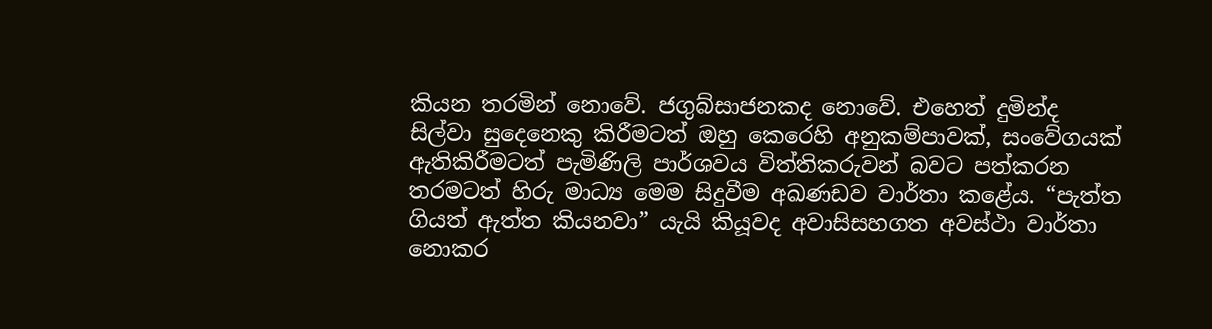කියන තරමින් නොවේ. ජගුබ්සාජනකද නොවේ. එහෙත් දුමින්ද සිල්වා සුදෙනෙකු කිරීමටත් ඔහු කෙරෙහි අනුකම්පාවක්, සංවේගයක් ඇතිකිරීමටත් පැමිණිලි පාර්ශවය විත්තිකරුවන් බවට පත්කරන තරමටත් හිරු මාධ්‍ය මෙම සිදුවීම අඛණඩව වාර්තා කළේය. “පැත්ත ගියත් ඇත්ත කියනවා” යැයි කියූවද අවාසිසහගත අවස්ථා වාර්තා නොකර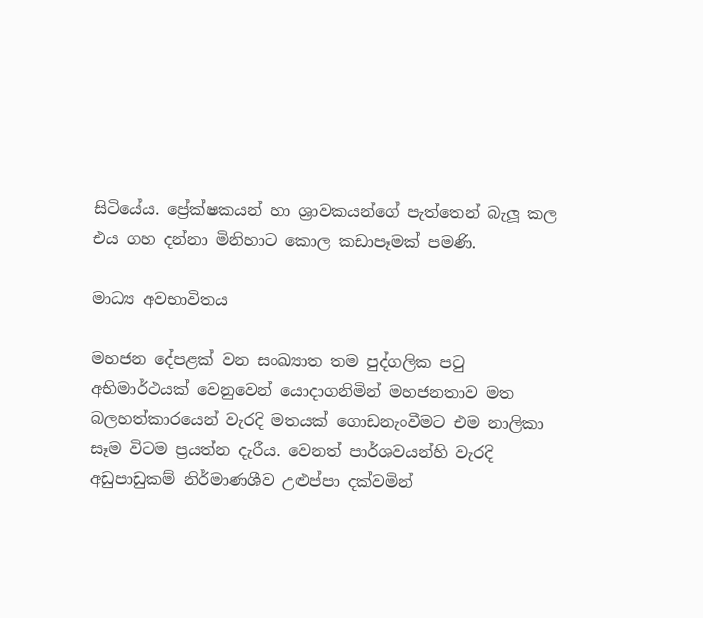සිටියේය. ප්‍රේක්ෂකයන් හා ශ්‍රාවකයන්ගේ පැත්තෙන් බැලූ කල එය ගහ දන්නා මිනිහාට කොල කඩාපෑමක් පමණි.

මාධ්‍ය අවභාවිතය

මහජන දේපළක් වන සංඛ්‍යාත තම පුද්ගලික පටු අභිමාර්ථයක් වෙනුවෙන් යොදාගනිමින් මහජනතාව මත බලහත්කාරයෙන් වැරදි මතයක් ගොඩනැංවීමට එම නාලිකා සෑම විටම ප්‍රයත්න දැරීය. වෙනත් පාර්ශවයන්හි වැරදි අඩුපාඩුකම් නිර්මාණශීව උළුප්පා දක්වමින්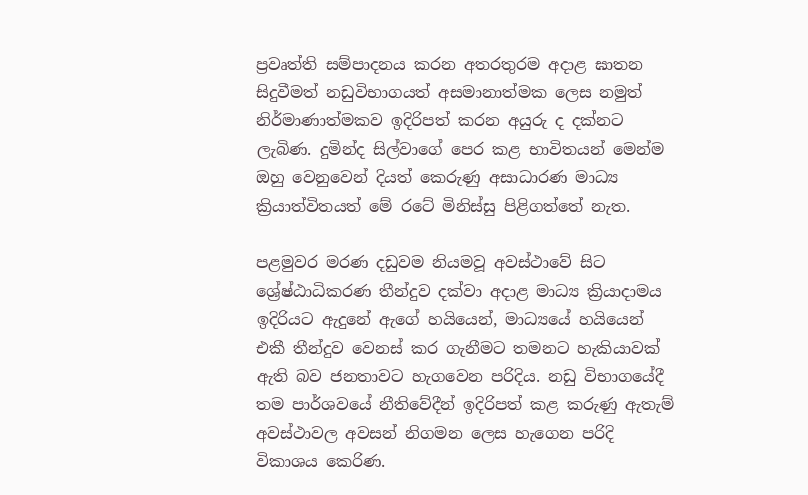ප්‍රවෘත්ති සම්පාදනය කරන අතරතුරම අදාළ ඝාතන සිදුවීමත් නඩුවිභාගයත් අසමානාත්මක ලෙස නමුත් නිර්මාණාත්මකව ඉදිරිපත් කරන අයුරු ද දක්නට ලැබිණ. දුමින්ද සිල්වාගේ පෙර කළ භාවිතයන් මෙන්ම ඔහු වෙනුවෙන් දියත් කෙරුණු අසාධාරණ මාධ්‍ය ක්‍රියාත්විතයත් මේ රටේ මිනිස්සු පිළිගත්තේ නැත.

පළමුවර මරණ දඩුවම නියමවූ අවස්ථාවේ සිට ශ්‍රේෂ්ඨාධිකරණ තීන්දුව දක්වා අදාළ මාධ්‍ය ක්‍රියාදාමය ඉදිරියට ඇදුනේ ඇගේ හයියෙන්, මාධ්‍යයේ හයියෙන් එකී තීන්දුව වෙනස් කර ගැනීමට තමනට හැකියාවක් ඇති බව ජනතාවට හැගවෙන පරිදිය. නඩු විභාගයේදී තම පාර්ශවයේ නීතිවේදීන් ඉදිරිපත් කළ කරුණු ඇතැම් අවස්ථාවල අවසන් නිගමන ලෙස හැගෙන පරිදි විකාශය කෙරිණ.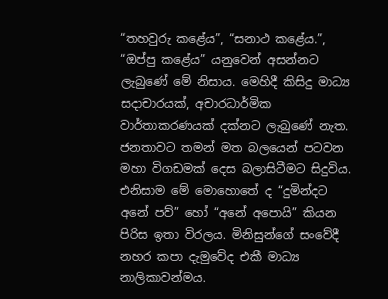“තහවුරු කළේය”, “සනාථ කළේය.”, “ඔප්පු කළේය” යනුවෙන් අසන්නට ලැබුණේ මේ නිසාය. මෙහිදී කිසිදු මාධ්‍ය සදාචාරයක්, අචාරධාර්මික වාර්තාකරණයක් දක්නට ලැබුණේ නැත. ජනතාවට තමන් මත බලයෙන් පටවන මහා විගඩමක් දෙස බලාසිටීමට සිදුවිය. එනිසාම මේ මොහොතේ ද “දුමින්දට අනේ පව්” හෝ “අනේ අපොයි” කියන පිරිස ඉතා විරලය. මිනිසුන්ගේ සංවේදී නහර කපා දැමුවේද එකී මාධ්‍ය නාලිකාවන්මය.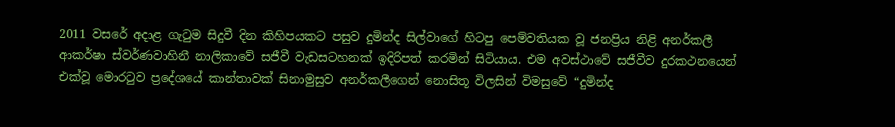2011 වසරේ අදාළ ගැටුම සිදුවී දින කිහිපයකට පසුව දුමින්ද සිල්වාගේ හිටපු පෙම්වතියක වූ ජනප්‍රිය නිළි අනර්කලී ආකර්ෂා ස්වර්ණවාහිනී නාලිකාවේ සජීවී වැඩසටහනක් ඉදිරිපත් කරමින් සිටියාය. එම අවස්ථාවේ සජීවීව දුරකථනයෙන් එක්වූ මොරටුව ප්‍රදේශයේ කාන්තාවක් සිනාමුසුව අනර්කලීගෙන් නොසිතූ විලසින් විමසුවේ “දුමින්ද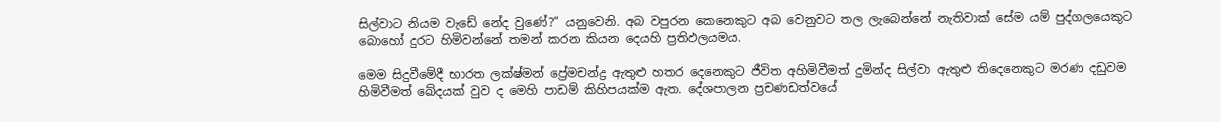සිල්වාට නියම වැඩේ නේද වුණේ?” යනුවෙනි. අබ වපුරන කෙනෙකුට අබ වෙනුවට තල ලැබෙන්නේ නැතිවාක් සේම යම් පුද්ගලයෙකුට බොහෝ දුරට හිමිවන්නේ තමන් කරන කියන දෙයහි ප්‍රතිඵලයමය.

මෙම සිදුවීමේදී භාරත ලක්ෂ්මන් ප්‍රේමචන්ද්‍ර ඇතුළු හතර දෙනෙකුට ජීවිත අහිමිවීමත් දුමින්ද සිල්වා ඇතුළු තිදෙනෙකුට මරණ දඩුවම හිමිවීමත් ඛේදයක් වුව ද මෙහි පාඩම් කිහිපයක්ම ඇත. දේශපාලන ප්‍රචණඩත්වයේ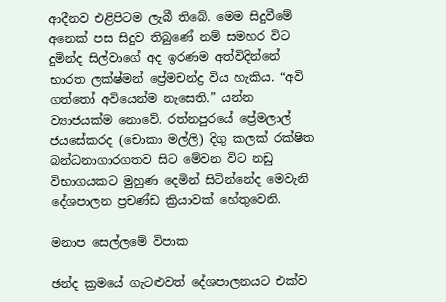ආදීනව එළිපිටම ලැබී තිබේ. මෙම සිදුවීමේ අනෙක් පස සිදුව තිබුණේ නම් සමහර විට දුමින්ද සිල්වාගේ අද ඉරණම අත්විදින්නේ භාරත ලක්ෂ්මන් ප්‍රේමචන්ද්‍ර විය හැකිය. “අවි ගත්තෝ අවියෙන්ම නැසෙති.” යන්න ව්‍යාජයක්ම නොවේ. රත්නපුරයේ ප්‍රේමලාල් ජයසේකරද (චොකා මල්ලි) දිගු කලක් රක්ෂිත බන්ධනාගාරගතව සිට මේවන විට නඩු විභාගයකට මුහුණ දෙමින් සිටින්නේද මෙවැනි දේශපාලන ප්‍රචණ්ඩ ක්‍රියාවක් හේතුවෙනි.

මනාප සෙල්ලමේ විපාක

ඡන්ද ක්‍රමයේ ගැටළුවත් දේශපාලනයට එක්ව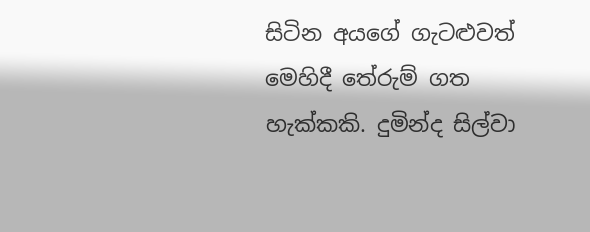සිටින අයගේ ගැටළුවත් මෙහිදී තේරුම් ගත හැක්කකි. දුමින්ද සිල්වා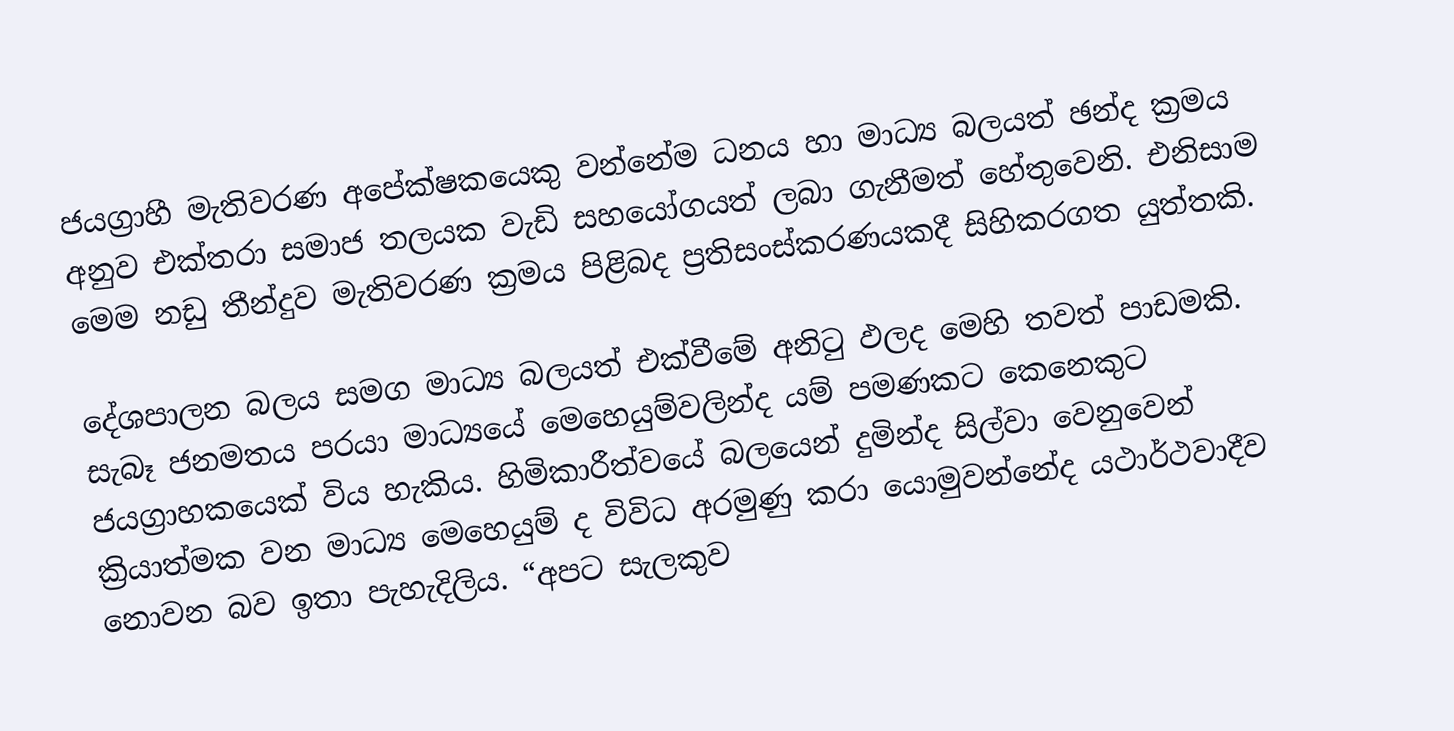ජයග්‍රාහී මැතිවරණ අපේක්ෂකයෙකු වන්නේම ධනය හා මාධ්‍ය බලයත් ඡන්ද ක්‍රමය අනුව එක්තරා සමාජ තලයක වැඩි සහයෝගයත් ලබා ගැනීමත් හේතුවෙනි. එනිසාම මෙම නඩු තීන්දුව මැතිවරණ ක්‍රමය පිළිබද ප්‍රතිසංස්කරණයකදී සිහිකරගත යුත්තකි.

දේශපාලන බලය සමග මාධ්‍ය බලයත් එක්වීමේ අනිටු ඵලද මෙහි තවත් පාඩමකි. සැබෑ ජනමතය පරයා මාධ්‍යයේ මෙහෙයුම්වලින්ද යම් පමණකට කෙනෙකුට ජයග්‍රාහකයෙක් විය හැකිය. හිමිකාරීත්වයේ බලයෙන් දුමින්ද සිල්වා වෙනුවෙන් ක්‍රියාත්මක වන මාධ්‍ය මෙහෙයුම් ද විවිධ අරමුණු කරා යොමුවන්නේද යථාර්ථවාදීව නොවන බව ඉතා පැහැදිලිය. “අපට සැලකුව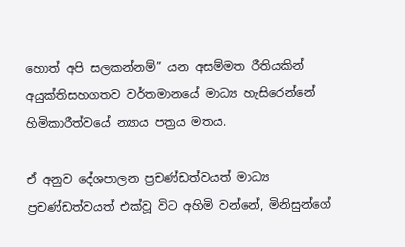හොත් අපි සලකන්නම්” යන අසම්මත රීතියකින් අයුක්තිසහගතව වර්තමානයේ මාධ්‍ය හැසිරෙන්නේ හිමිකාරීත්වයේ න්‍යාය පත්‍රය මතය.

ඒ අනුව දේශපාලන ප්‍රචණ්ඩත්වයත් මාධ්‍ය ප්‍රචණ්ඩත්වයත් එක්වූ විට අහිමි වන්නේ, මිනිසුන්ගේ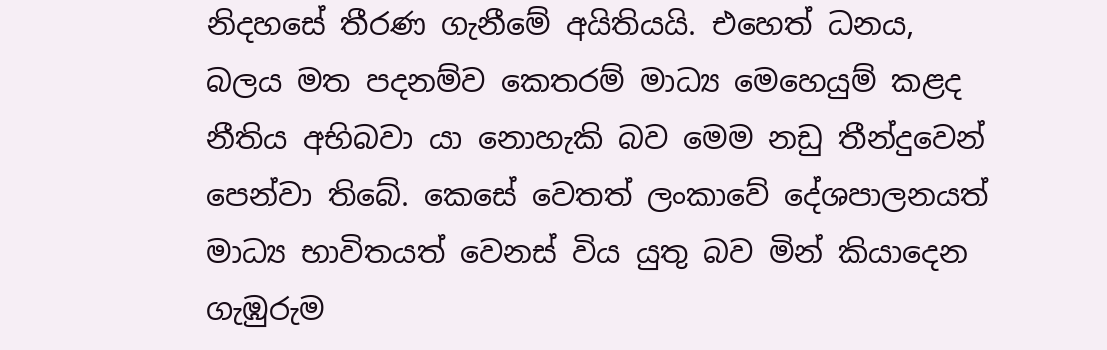නිදහසේ තීරණ ගැනීමේ අයිතියයි. එහෙත් ධනය, බලය මත පදනම්ව කෙතරම් මාධ්‍ය මෙහෙයුම් කළද නීතිය අභිබවා යා නොහැකි බව මෙම නඩු තීන්දුවෙන් පෙන්වා තිබේ. කෙසේ වෙතත් ලංකාවේ දේශපාලනයත් මාධ්‍ය භාවිතයත් වෙනස් විය යුතු බව මින් කියාදෙන ගැඹුරුම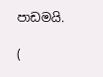පාඩමයි.

(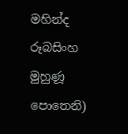මහින්ද රූබසිංහ මුහුණූ පොතෙනි)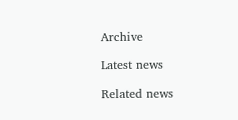Archive

Latest news

Related news